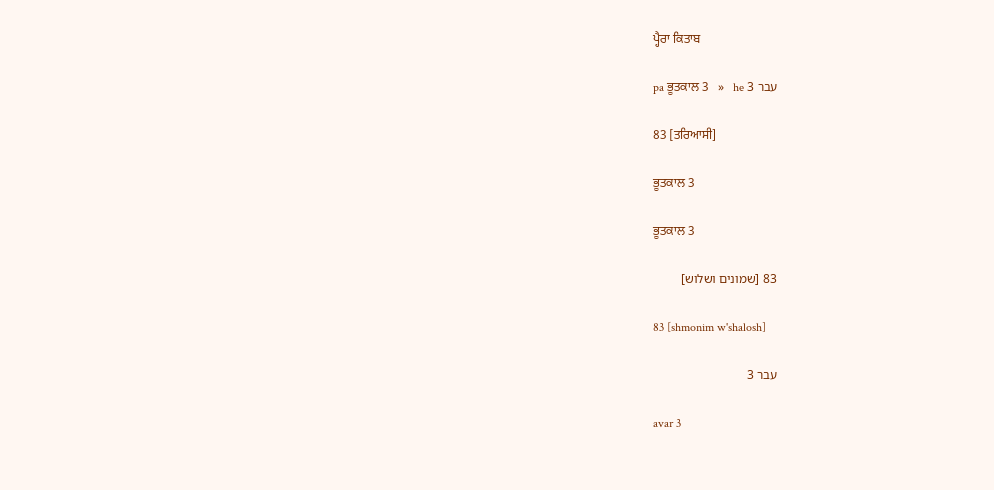ਪ੍ਹੈਰਾ ਕਿਤਾਬ

pa ਭੂਤਕਾਲ 3   »   he עבר 3

83 [ਤਰਿਆਸੀ]

ਭੂਤਕਾਲ 3

ਭੂਤਕਾਲ 3

83 [שמונים ושלוש]

83 [shmonim w'shalosh]

עבר 3

avar 3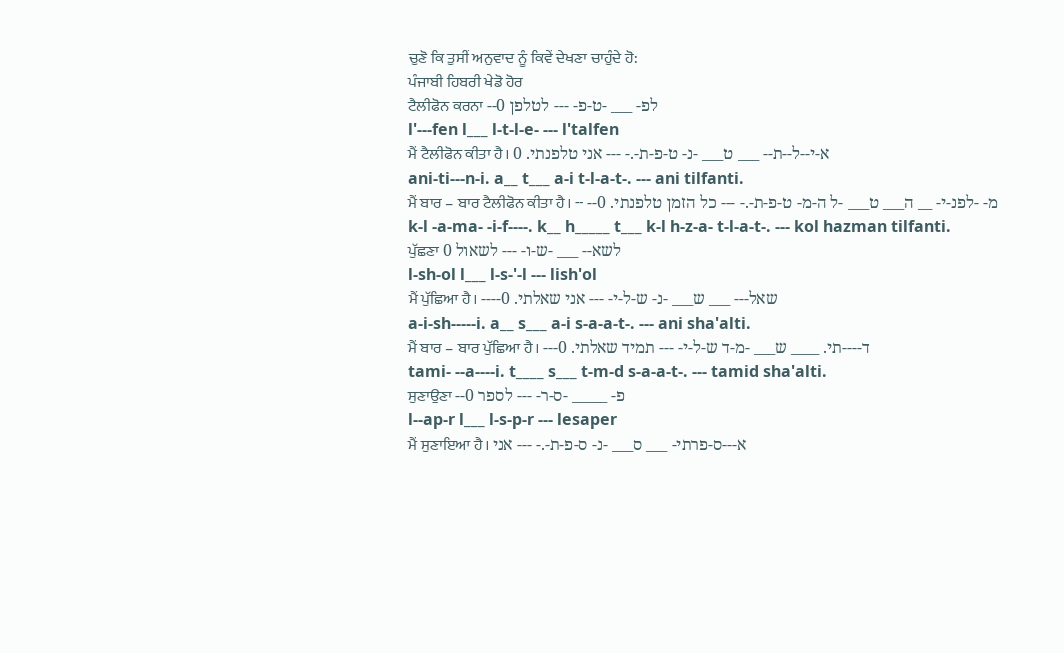ਚੁਣੋ ਕਿ ਤੁਸੀਂ ਅਨੁਵਾਦ ਨੂੰ ਕਿਵੇਂ ਦੇਖਣਾ ਚਾਹੁੰਦੇ ਹੋ:
ਪੰਜਾਬੀ ਹਿਬਰੀ ਖੇਡੋ ਹੋਰ
ਟੈਲੀਫੋਨ ਕਰਨਾ --לפ- ___ -ט-פ- --- לטלפן 0
l'---fen l___ l-t-l-e- --- l'talfen
ਮੈਂ ਟੈਲੀਫੋਨ ਕੀਤਾ ਹੈ। א-י--ל--ת-- ___ ט___ -נ- ט-פ-ת-.- --- אני טלפנתי. 0
ani-ti---n-i. a__ t___ a-i t-l-a-t-. --- ani tilfanti.
ਮੈਂ ਬਾਰ – ਬਾਰ ਟੈਲੀਫੋਨ ਕੀਤਾ ਹੈ। -- --מ- -לפנ-י- __ ה___ ט___ -ל ה-מ- ט-פ-ת-.- --- כל הזמן טלפנתי. 0
k-l -a-ma- -i-f----. k__ h_____ t___ k-l h-z-a- t-l-a-t-. --- kol hazman tilfanti.
ਪੁੱਛਣਾ לשא-- ___ -ש-ו- --- לשאול 0
l-sh-ol l___ l-s-'-l --- lish'ol
ਮੈਂ ਪੁੱਛਿਆ ਹੈ। ----שאל--- ___ ש___ -נ- ש-ל-י- --- אני שאלתי. 0
a-i-sh-----i. a__ s___ a-i s-a-a-t-. --- ani sha'alti.
ਮੈਂ ਬਾਰ – ਬਾਰ ਪੁੱਛਿਆ ਹੈ। ---ד----תי. ____ ש___ -מ-ד ש-ל-י- --- תמיד שאלתי. 0
tami- --a----i. t____ s___ t-m-d s-a-a-t-. --- tamid sha'alti.
ਸੁਣਾਉਣਾ --פ- _____ -ס-ר- --- לספר 0
l--ap-r l___ l-s-p-r --- lesaper
ਮੈਂ ਸੁਣਾਇਆ ਹੈ। א---ס-פרתי- ___ ס___ -נ- ס-פ-ת-.- --- אני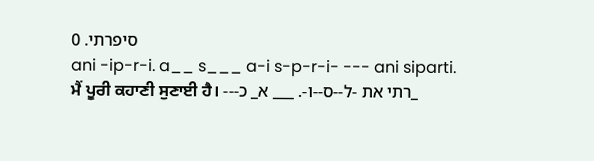סיפרתי. 0
ani -ip-r-i. a__ s___ a-i s-p-r-i- --- ani siparti.
ਮੈਂ ਪੂਰੀ ਕਹਾਣੀ ਸੁਣਾਈ ਹੈ। ---רתי את -ל--ס--ו-. ___ א_ כ_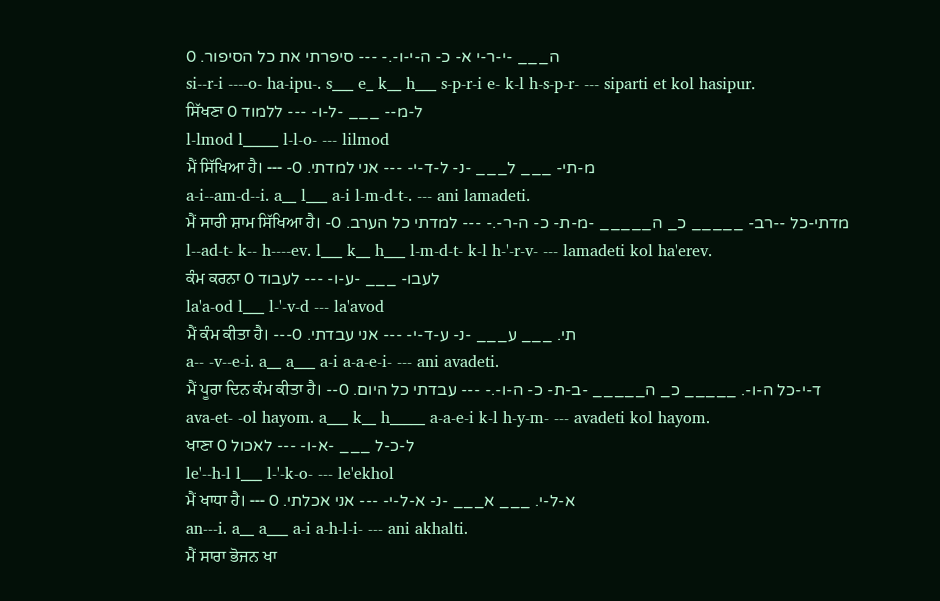ה___ -י-ר-י א- כ- ה-י-ו-.- --- סיפרתי את כל הסיפור. 0
si--r-i ----o- ha-ipu-. s___ e_ k__ h___ s-p-r-i e- k-l h-s-p-r- --- siparti et kol hasipur.
ਸਿੱਖਣਾ ל-מ-- ___ -ל-ו- --- ללמוד 0
l-lmod l_____ l-l-o- --- lilmod
ਮੈਂ ਸਿੱਖਿਆ ਹੈ। --- -מ-תי- ___ ל___ -נ- ל-ד-י- --- אני למדתי. 0
a-i--am-d--i. a__ l___ a-i l-m-d-t-. --- ani lamadeti.
ਮੈਂ ਸਾਰੀ ਸ਼ਾਮ ਸਿੱਖਿਆ ਹੈ। -מדתי-כל --רב- _____ כ_ ה_____ -מ-ת- כ- ה-ר-.- --- למדתי כל הערב. 0
l--ad-t- k-- h----ev. l___ k__ h___ l-m-d-t- k-l h-'-r-v- --- lamadeti kol ha'erev.
ਕੰਮ ਕਰਨਾ לעבו- ___ -ע-ו- --- לעבוד 0
la'a-od l___ l-'-v-d --- la'avod
ਮੈਂ ਕੰਮ ਕੀਤਾ ਹੈ। ---תי. ___ ע___ -נ- ע-ד-י- --- אני עבדתי. 0
a-- -v--e-i. a__ a___ a-i a-a-e-i- --- ani avadeti.
ਮੈਂ ਪੂਰਾ ਦਿਨ ਕੰਮ ਕੀਤਾ ਹੈ। --ד-י-כל ה-ו-. _____ כ_ ה_____ -ב-ת- כ- ה-ו-.- --- עבדתי כל היום. 0
ava-et- -ol hayom. a___ k__ h_____ a-a-e-i k-l h-y-m- --- avadeti kol hayom.
ਖਾਣਾ ל-כ-ל ___ -א-ו- --- לאכול 0
le'--h-l l___ l-'-k-o- --- le'ekhol
ਮੈਂ ਖਾਧਾ ਹੈ। --- א-ל-י. ___ א___ -נ- א-ל-י- --- אני אכלתי. 0
an---i. a__ a___ a-i a-h-l-i- --- ani akhalti.
ਮੈਂ ਸਾਰਾ ਭੋਜਨ ਖਾ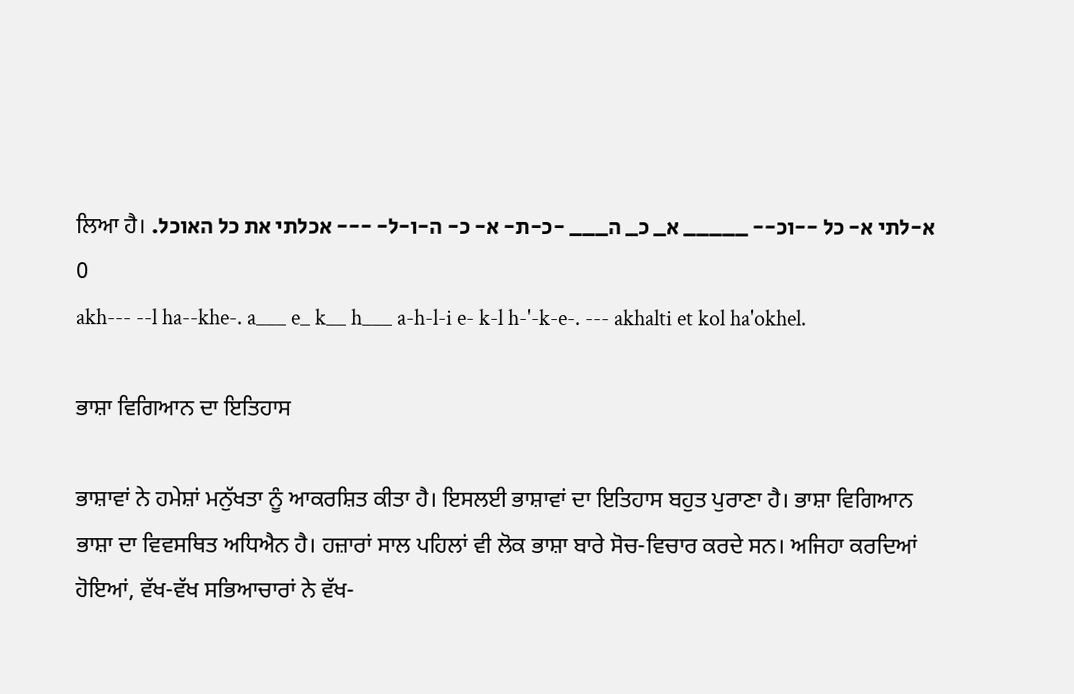ਲਿਆ ਹੈ। א-לתי א- כל --וכ-- _____ א_ כ_ ה___ -כ-ת- א- כ- ה-ו-ל- --- אכלתי את כל האוכל. 0
akh--- --l ha--khe-. a___ e_ k__ h___ a-h-l-i e- k-l h-'-k-e-. --- akhalti et kol ha'okhel.

ਭਾਸ਼ਾ ਵਿਗਿਆਨ ਦਾ ਇਤਿਹਾਸ

ਭਾਸ਼ਾਵਾਂ ਨੇ ਹਮੇਸ਼ਾਂ ਮਨੁੱਖਤਾ ਨੂੰ ਆਕਰਸ਼ਿਤ ਕੀਤਾ ਹੈ। ਇਸਲਈ ਭਾਸ਼ਾਵਾਂ ਦਾ ਇਤਿਹਾਸ ਬਹੁਤ ਪੁਰਾਣਾ ਹੈ। ਭਾਸ਼ਾ ਵਿਗਿਆਨ ਭਾਸ਼ਾ ਦਾ ਵਿਵਸਥਿਤ ਅਧਿਐਨ ਹੈ। ਹਜ਼ਾਰਾਂ ਸਾਲ ਪਹਿਲਾਂ ਵੀ ਲੋਕ ਭਾਸ਼ਾ ਬਾਰੇ ਸੋਚ-ਵਿਚਾਰ ਕਰਦੇ ਸਨ। ਅਜਿਹਾ ਕਰਦਿਆਂ ਹੋਇਆਂ, ਵੱਖ-ਵੱਖ ਸਭਿਆਚਾਰਾਂ ਨੇ ਵੱਖ-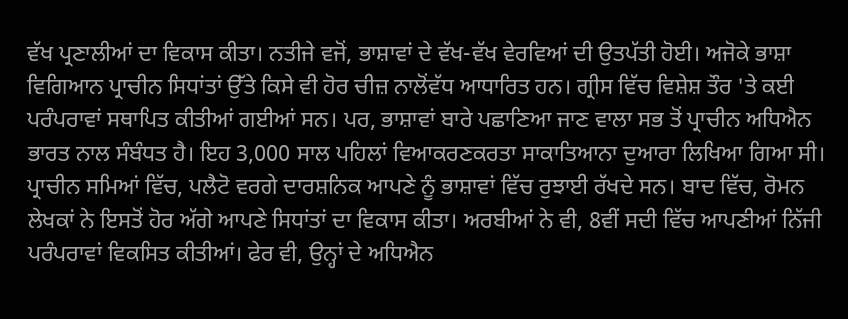ਵੱਖ ਪ੍ਰਣਾਲੀਆਂ ਦਾ ਵਿਕਾਸ ਕੀਤਾ। ਨਤੀਜੇ ਵਜੋਂ, ਭਾਸ਼ਾਵਾਂ ਦੇ ਵੱਖ-ਵੱਖ ਵੇਰਵਿਆਂ ਦੀ ਉਤਪੱਤੀ ਹੋਈ। ਅਜੋਕੇ ਭਾਸ਼ਾ ਵਿਗਿਆਨ ਪ੍ਰਾਚੀਨ ਸਿਧਾਂਤਾਂ ਉੱਤੇ ਕਿਸੇ ਵੀ ਹੋਰ ਚੀਜ਼ ਨਾਲੋਂਵੱਧ ਆਧਾਰਿਤ ਹਨ। ਗ੍ਰੀਸ ਵਿੱਚ ਵਿਸ਼ੇਸ਼ ਤੌਰ 'ਤੇ ਕਈ ਪਰੰਪਰਾਵਾਂ ਸਥਾਪਿਤ ਕੀਤੀਆਂ ਗਈਆਂ ਸਨ। ਪਰ, ਭਾਸ਼ਾਵਾਂ ਬਾਰੇ ਪਛਾਣਿਆ ਜਾਣ ਵਾਲਾ ਸਭ ਤੋਂ ਪ੍ਰਾਚੀਨ ਅਧਿਐਨ ਭਾਰਤ ਨਾਲ ਸੰਬੰਧਤ ਹੈ। ਇਹ 3,000 ਸਾਲ ਪਹਿਲਾਂ ਵਿਆਕਰਣਕਰਤਾ ਸਾਕਾਤਿਆਨਾ ਦੁਆਰਾ ਲਿਖਿਆ ਗਿਆ ਸੀ। ਪ੍ਰਾਚੀਨ ਸਮਿਆਂ ਵਿੱਚ, ਪਲੈਟੋ ਵਰਗੇ ਦਾਰਸ਼ਨਿਕ ਆਪਣੇ ਨੂੰ ਭਾਸ਼ਾਵਾਂ ਵਿੱਚ ਰੁਝਾਈ ਰੱਖਦੇ ਸਨ। ਬਾਦ ਵਿੱਚ, ਰੋਮਨ ਲੇਖਕਾਂ ਨੇ ਇਸਤੋਂ ਹੋਰ ਅੱਗੇ ਆਪਣੇ ਸਿਧਾਂਤਾਂ ਦਾ ਵਿਕਾਸ ਕੀਤਾ। ਅਰਬੀਆਂ ਨੇ ਵੀ, 8ਵੀਂ ਸਦੀ ਵਿੱਚ ਆਪਣੀਆਂ ਨਿੱਜੀ ਪਰੰਪਰਾਵਾਂ ਵਿਕਸਿਤ ਕੀਤੀਆਂ। ਫੇਰ ਵੀ, ਉਨ੍ਹਾਂ ਦੇ ਅਧਿਐਨ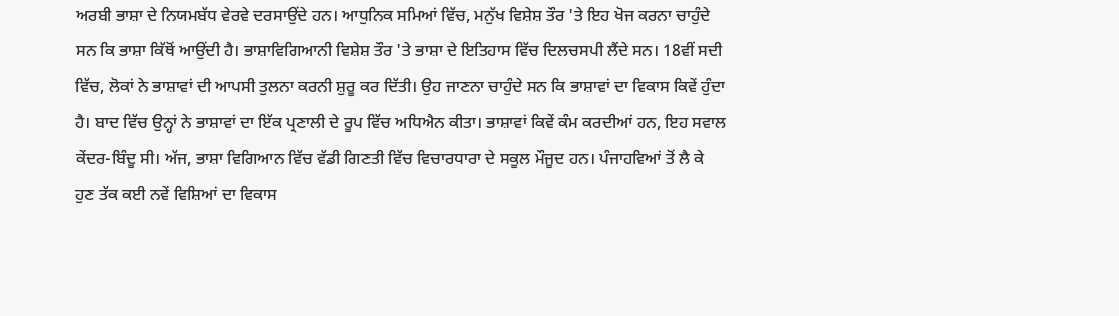ਅਰਬੀ ਭਾਸ਼ਾ ਦੇ ਨਿਯਮਬੱਧ ਵੇਰਵੇ ਦਰਸਾਉਂਦੇ ਹਨ। ਆਧੁਨਿਕ ਸਮਿਆਂ ਵਿੱਚ, ਮਨੁੱਖ ਵਿਸ਼ੇਸ਼ ਤੌਰ 'ਤੇ ਇਹ ਖੋਜ ਕਰਨਾ ਚਾਹੁੰਦੇ ਸਨ ਕਿ ਭਾਸ਼ਾ ਕਿੱਥੋਂ ਆਉਂਦੀ ਹੈ। ਭਾਸ਼ਾਵਿਗਿਆਨੀ ਵਿਸ਼ੇਸ਼ ਤੌਰ 'ਤੇ ਭਾਸ਼ਾ ਦੇ ਇਤਿਹਾਸ ਵਿੱਚ ਦਿਲਚਸਪੀ ਲੈਂਦੇ ਸਨ। 18ਵੀਂ ਸਦੀ ਵਿੱਚ, ਲੋਕਾਂ ਨੇ ਭਾਸ਼ਾਵਾਂ ਦੀ ਆਪਸੀ ਤੁਲਨਾ ਕਰਨੀ ਸ਼ੁਰੂ ਕਰ ਦਿੱਤੀ। ਉਹ ਜਾਣਨਾ ਚਾਹੁੰਦੇ ਸਨ ਕਿ ਭਾਸ਼ਾਵਾਂ ਦਾ ਵਿਕਾਸ ਕਿਵੇਂ ਹੁੰਦਾ ਹੈ। ਬਾਦ ਵਿੱਚ ਉਨ੍ਹਾਂ ਨੇ ਭਾਸ਼ਾਵਾਂ ਦਾ ਇੱਕ ਪ੍ਰਣਾਲੀ ਦੇ ਰੂਪ ਵਿੱਚ ਅਧਿਐਨ ਕੀਤਾ। ਭਾਸ਼ਾਵਾਂ ਕਿਵੇਂ ਕੰਮ ਕਰਦੀਆਂ ਹਨ, ਇਹ ਸਵਾਲ ਕੇਂਦਰ-ਬਿੰਦੂ ਸੀ। ਅੱਜ, ਭਾਸ਼ਾ ਵਿਗਿਆਨ ਵਿੱਚ ਵੱਡੀ ਗਿਣਤੀ ਵਿੱਚ ਵਿਚਾਰਧਾਰਾ ਦੇ ਸਕੂਲ ਮੌਜੂਦ ਹਨ। ਪੰਜਾਹਵਿਆਂ ਤੋਂ ਲੈ ਕੇ ਹੁਣ ਤੱਕ ਕਈ ਨਵੇਂ ਵਿਸ਼ਿਆਂ ਦਾ ਵਿਕਾਸ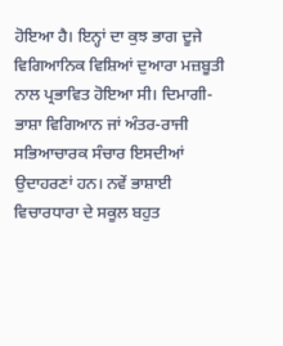ਹੋਇਆ ਹੈ। ਇਨ੍ਹਾਂ ਦਾ ਕੁਝ ਭਾਗ ਦੂਜੇ ਵਿਗਿਆਨਿਕ ਵਿਸ਼ਿਆਂ ਦੁਆਰਾ ਮਜ਼ਬੂਤੀ ਨਾਲ ਪ੍ਰਭਾਵਿਤ ਹੋਇਆ ਸੀ। ਦਿਮਾਗੀ-ਭਾਸ਼ਾ ਵਿਗਿਆਨ ਜਾਂ ਅੰਤਰ-ਰਾਜੀ ਸਭਿਆਚਾਰਕ ਸੰਚਾਰ ਇਸਦੀਆਂ ਉਦਾਹਰਣਾਂ ਹਨ। ਨਵੇਂ ਭਾਸ਼ਾਈ ਵਿਚਾਰਧਾਰਾ ਦੇ ਸਕੂਲ ਬਹੁਤ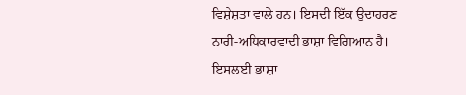ਵਿਸ਼ੇਸ਼ਤਾ ਵਾਲੇ ਹਨ। ਇਸਦੀ ਇੱਕ ਉਦਾਹਰਣ ਨਾਰੀ-ਅਧਿਕਾਰਵਾਦੀ ਭਾਸ਼ਾ ਵਿਗਿਆਨ ਹੈ। ਇਸਲਈ ਭਾਸ਼ਾ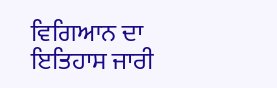ਵਿਗਿਆਨ ਦਾ ਇਤਿਹਾਸ ਜਾਰੀ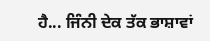ਹੈ... ਜਿੰਨੀ ਦੇਕ ਤੱਕ ਭਾਸ਼ਾਵਾਂ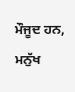ਮੌਜੂਦ ਹਨ, ਮਨੁੱਖ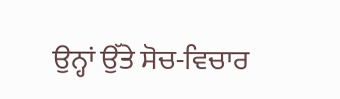ਉਨ੍ਹਾਂ ਉੱਤੇ ਸੋਚ-ਵਿਚਾਰ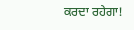ਕਰਦਾ ਰਹੇਗਾ!